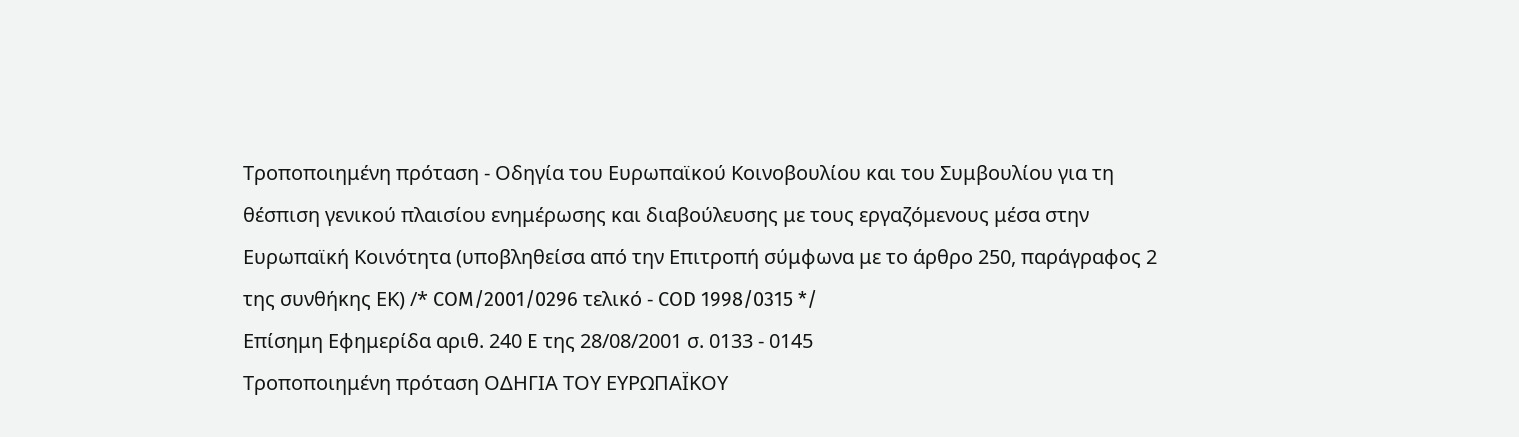Τροποποιημένη πρόταση - Οδηγία του Ευρωπαϊκού Κοινοβουλίου και του Συμβουλίου για τη θέσπιση γενικού πλαισίου ενημέρωσης και διαβούλευσης με τους εργαζόμενους μέσα στην Ευρωπαϊκή Κοινότητα (υποβληθείσα από την Επιτροπή σύμφωνα με το άρθρο 250, παράγραφος 2 της συνθήκης ΕΚ) /* COM/2001/0296 τελικό - COD 1998/0315 */
Επίσημη Εφημερίδα αριθ. 240 E της 28/08/2001 σ. 0133 - 0145
Τροποποιημένη πρόταση ΟΔΗΓΙΑ ΤΟΥ ΕΥΡΩΠΑΪΚΟΥ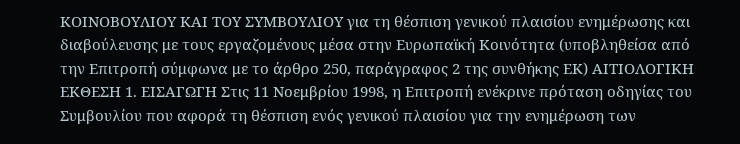ΚΟΙΝΟΒΟΥΛΙΟΥ ΚΑΙ ΤΟΥ ΣΥΜΒΟΥΛΙΟΥ για τη θέσπιση γενικού πλαισίου ενημέρωσης και διαβούλευσης με τους εργαζομένους μέσα στην Ευρωπαϊκή Κοινότητα (υποβληθείσα από την Επιτροπή σύμφωνα με το άρθρο 250, παράγραφος 2 της συνθήκης ΕΚ) ΑΙΤΙΟΛΟΓΙΚΗ ΕΚΘΕΣΗ 1. ΕΙΣΑΓΩΓΗ Στις 11 Νοεμβρίου 1998, η Επιτροπή ενέκρινε πρόταση οδηγίας του Συμβουλίου που αφορά τη θέσπιση ενός γενικού πλαισίου για την ενημέρωση των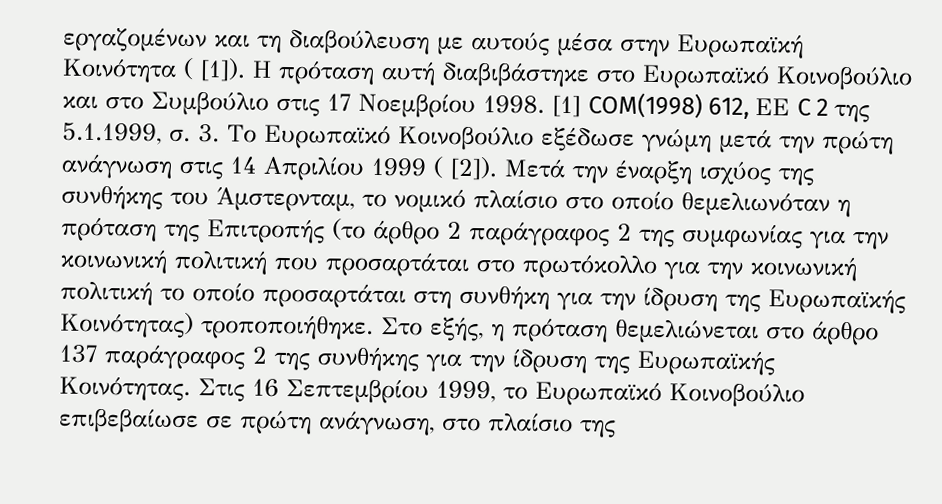εργαζομένων και τη διαβούλευση με αυτούς μέσα στην Ευρωπαϊκή Κοινότητα ( [1]). Η πρόταση αυτή διαβιβάστηκε στο Ευρωπαϊκό Κοινοβούλιο και στο Συμβούλιο στις 17 Νοεμβρίου 1998. [1] COM(1998) 612, ΕΕ C 2 της 5.1.1999, σ. 3. Το Ευρωπαϊκό Κοινοβούλιο εξέδωσε γνώμη μετά την πρώτη ανάγνωση στις 14 Απριλίου 1999 ( [2]). Μετά την έναρξη ισχύος της συνθήκης του Άμστερνταμ, το νομικό πλαίσιο στο οποίο θεμελιωνόταν η πρόταση της Επιτροπής (το άρθρο 2 παράγραφος 2 της συμφωνίας για την κοινωνική πολιτική που προσαρτάται στο πρωτόκολλο για την κοινωνική πολιτική το οποίο προσαρτάται στη συνθήκη για την ίδρυση της Ευρωπαϊκής Κοινότητας) τροποποιήθηκε. Στο εξής, η πρόταση θεμελιώνεται στο άρθρο 137 παράγραφος 2 της συνθήκης για την ίδρυση της Ευρωπαϊκής Κοινότητας. Στις 16 Σεπτεμβρίου 1999, το Ευρωπαϊκό Κοινοβούλιο επιβεβαίωσε σε πρώτη ανάγνωση, στο πλαίσιο της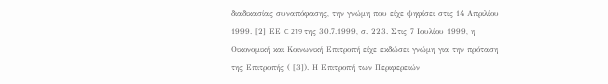διαδικασίας συναπόφασης, την γνώμη που είχε ψηφίσει στις 14 Απριλίου 1999. [2] ΕΕ C 219 της 30.7.1999, σ. 223. Στις 7 Ιουλίου 1999, η Οικονομική και Κοινωνική Επιτροπή είχε εκδώσει γνώμη για την πρόταση της Επιτροπής ( [3]). Η Επιτροπή των Περιφερειών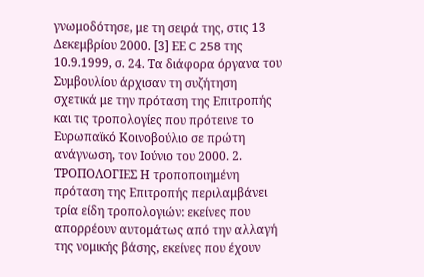γνωμοδότησε, με τη σειρά της, στις 13 Δεκεμβρίου 2000. [3] ΕΕ C 258 της 10.9.1999, σ. 24. Τα διάφορα όργανα του Συμβουλίου άρχισαν τη συζήτηση σχετικά με την πρόταση της Επιτροπής και τις τροπολογίες που πρότεινε το Ευρωπαϊκό Κοινοβούλιο σε πρώτη ανάγνωση, τον Ιούνιο του 2000. 2. ΤΡΟΠΟΛΟΓΙΕΣ Η τροποποιημένη πρόταση της Επιτροπής περιλαμβάνει τρία είδη τροπολογιών: εκείνες που απορρέουν αυτομάτως από την αλλαγή της νομικής βάσης, εκείνες που έχουν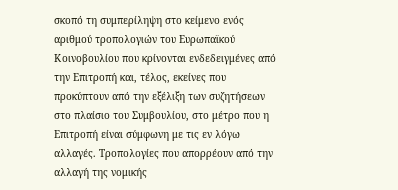σκοπό τη συμπερίληψη στο κείμενο ενός αριθμού τροπολογιών του Ευρωπαϊκού Κοινοβουλίου που κρίνονται ενδεδειγμένες από την Επιτροπή και, τέλος, εκείνες που προκύπτουν από την εξέλιξη των συζητήσεων στο πλαίσιο του Συμβουλίου, στο μέτρο που η Επιτροπή είναι σύμφωνη με τις εν λόγω αλλαγές. Τροπολογίες που απορρέουν από την αλλαγή της νομικής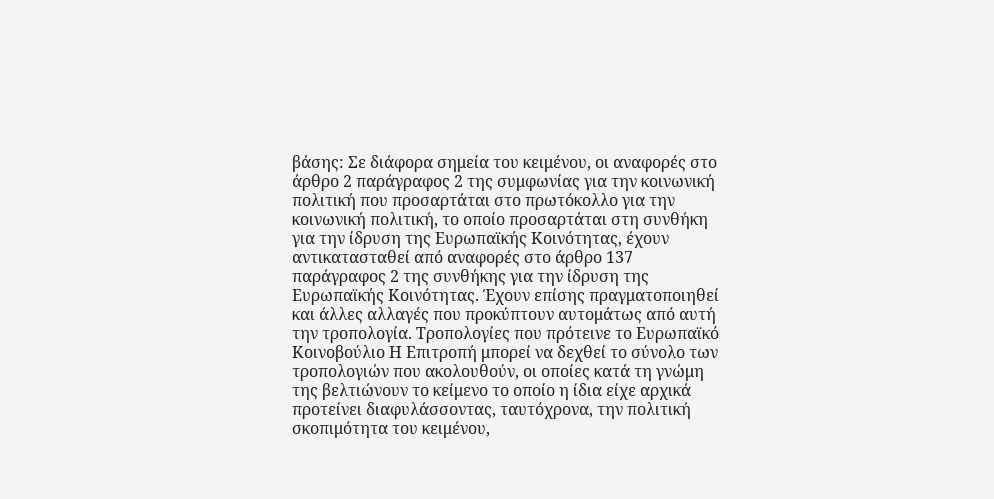βάσης: Σε διάφορα σημεία του κειμένου, οι αναφορές στο άρθρο 2 παράγραφος 2 της συμφωνίας για την κοινωνική πολιτική που προσαρτάται στο πρωτόκολλο για την κοινωνική πολιτική, το οποίο προσαρτάται στη συνθήκη για την ίδρυση της Ευρωπαϊκής Κοινότητας, έχουν αντικατασταθεί από αναφορές στο άρθρο 137 παράγραφος 2 της συνθήκης για την ίδρυση της Ευρωπαϊκής Κοινότητας. Έχουν επίσης πραγματοποιηθεί και άλλες αλλαγές που προκύπτουν αυτομάτως από αυτή την τροπολογία. Τροπολογίες που πρότεινε το Ευρωπαϊκό Κοινοβούλιο Η Επιτροπή μπορεί να δεχθεί το σύνολο των τροπολογιών που ακολουθούν, οι οποίες κατά τη γνώμη της βελτιώνουν το κείμενο το οποίο η ίδια είχε αρχικά προτείνει διαφυλάσσοντας, ταυτόχρονα, την πολιτική σκοπιμότητα του κειμένου,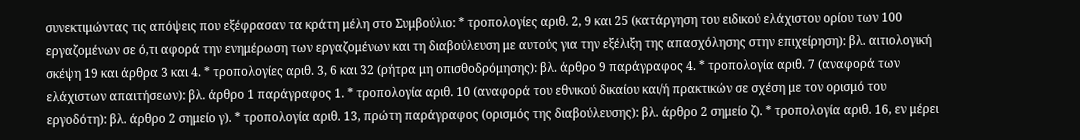συνεκτιμώντας τις απόψεις που εξέφρασαν τα κράτη μέλη στο Συμβούλιο: * τροπολογίες αριθ. 2, 9 και 25 (κατάργηση του ειδικού ελάχιστου ορίου των 100 εργαζομένων σε ό,τι αφορά την ενημέρωση των εργαζομένων και τη διαβούλευση με αυτούς για την εξέλιξη της απασχόλησης στην επιχείρηση): βλ. αιτιολογική σκέψη 19 και άρθρα 3 και 4. * τροπολογίες αριθ. 3, 6 και 32 (ρήτρα μη οπισθοδρόμησης): βλ. άρθρο 9 παράγραφος 4. * τροπολογία αριθ. 7 (αναφορά των ελάχιστων απαιτήσεων): βλ. άρθρο 1 παράγραφος 1. * τροπολογία αριθ. 10 (αναφορά του εθνικού δικαίου και/ή πρακτικών σε σχέση με τον ορισμό του εργοδότη): βλ. άρθρο 2 σημείο γ). * τροπολογία αριθ. 13, πρώτη παράγραφος (ορισμός της διαβούλευσης): βλ. άρθρο 2 σημείο ζ). * τροπολογία αριθ. 16, εν μέρει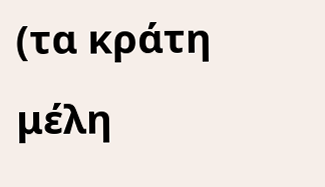(τα κράτη μέλη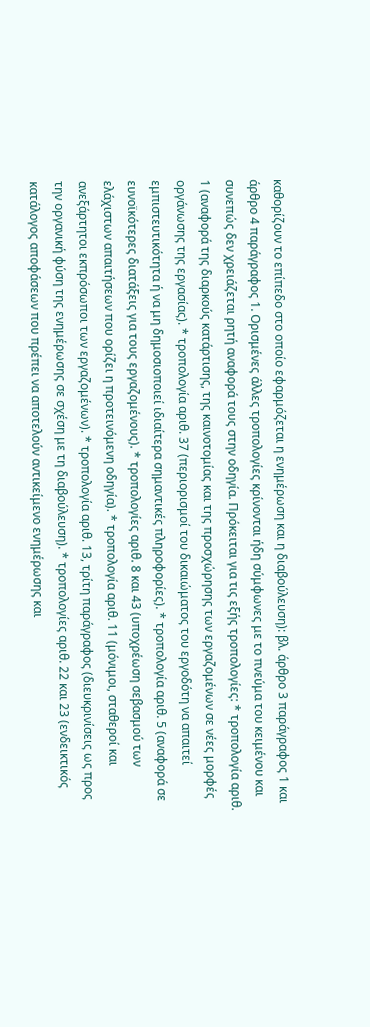καθορίζουν το επίπεδο στο οποίο εφαρμόζεται η ενημέρωση και η διαβούλευση): βλ. άρθρο 3 παράγραφος 1 και άρθρο 4 παράγραφος 1. Ορισμένες άλλες τροπολογίες κρίνονται ήδη σύμφωνες με το πνεύμα του κειμένου και συνεπώς δεν χρειάζεται ρητή αναφορά τους στην οδηγία. Πρόκειται για τις εξής τροπολογίες: * τροπολογία αριθ. 1 (αναφορά της διαρκούς κατάρτισης, της καινοτομίας και της προσχώρησης των εργαζομένων σε νέες μορφές οργάνωσης της εργασίας). * τροπολογία αριθ. 37 (περιορισμοί του δικαιώματος του εργοδότη να απαιτεί εμπιστευτικότητα ή να μη δημοσιοποιεί ιδιαίτερα σημαντικές πληροφορίες). * τροπολογία αριθ. 5 (αναφορά σε ευνοϊκότερες διατάξεις για τους εργαζομένους). * τροπολογίες αριθ. 8 και 43 (υποχρέωση σεβασμού των ελάχιστων απαιτήσεων που ορίζει η προτεινόμενη οδηγία). * τροπολογία αριθ. 11 (μόνιμοι, σταθεροί και ανεξάρτητοι εκπρόσωποι των εργαζομένων). * τροπολογία αριθ. 13, τρίτη παράγραφος (διευκρινίσεις ως προς την οργανική φύση της ενημέρωσης σε σχέση με τη διαβούλευση). * τροπολογίες αριθ. 22 και 23 (ενδεικτικός κατάλογος αποφάσεων που πρέπει να αποτελούν αντικείμενο ενημέρωσης και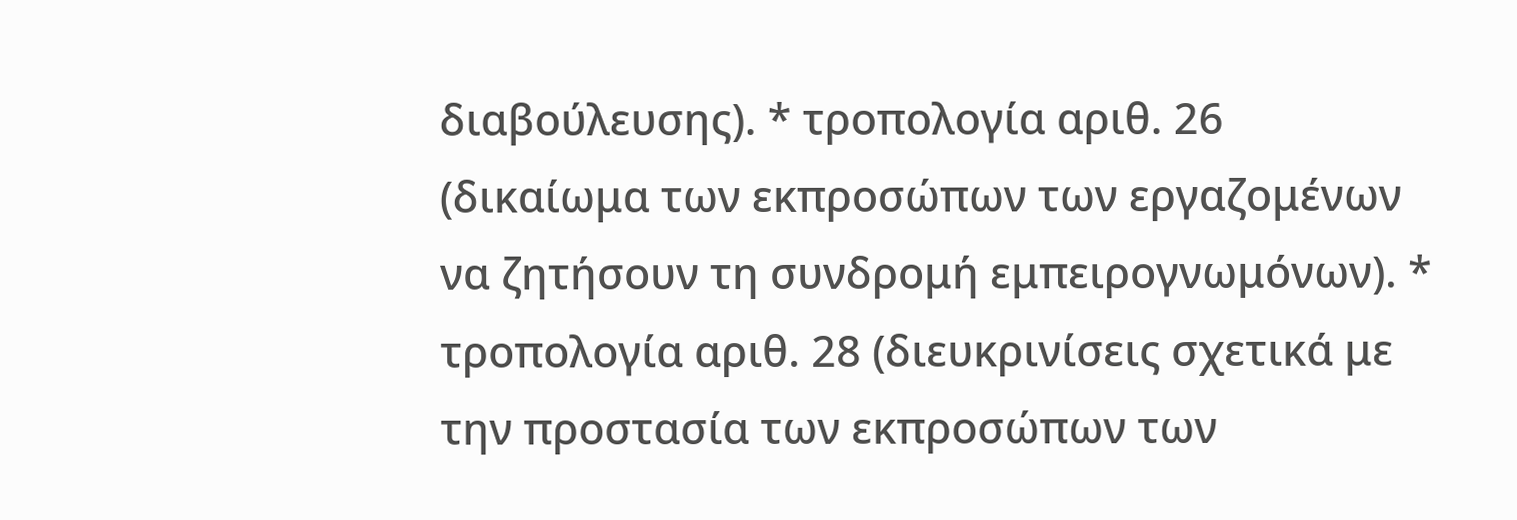διαβούλευσης). * τροπολογία αριθ. 26 (δικαίωμα των εκπροσώπων των εργαζομένων να ζητήσουν τη συνδρομή εμπειρογνωμόνων). * τροπολογία αριθ. 28 (διευκρινίσεις σχετικά με την προστασία των εκπροσώπων των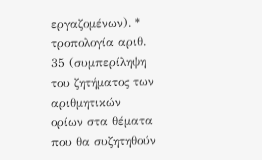εργαζομένων). * τροπολογία αριθ. 35 (συμπερίληψη του ζητήματος των αριθμητικών ορίων στα θέματα που θα συζητηθούν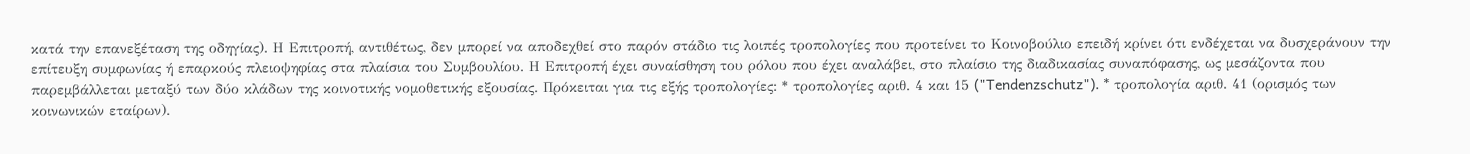κατά την επανεξέταση της οδηγίας). Η Επιτροπή, αντιθέτως, δεν μπορεί να αποδεχθεί στο παρόν στάδιο τις λοιπές τροπολογίες που προτείνει το Κοινοβούλιο επειδή κρίνει ότι ενδέχεται να δυσχεράνουν την επίτευξη συμφωνίας ή επαρκούς πλειοψηφίας στα πλαίσια του Συμβουλίου. Η Επιτροπή έχει συναίσθηση του ρόλου που έχει αναλάβει, στο πλαίσιο της διαδικασίας συναπόφασης, ως μεσάζοντα που παρεμβάλλεται μεταξύ των δύο κλάδων της κοινοτικής νομοθετικής εξουσίας. Πρόκειται για τις εξής τροπολογίες: * τροπολογίες αριθ. 4 και 15 ("Tendenzschutz"). * τροπολογία αριθ. 41 (ορισμός των κοινωνικών εταίρων).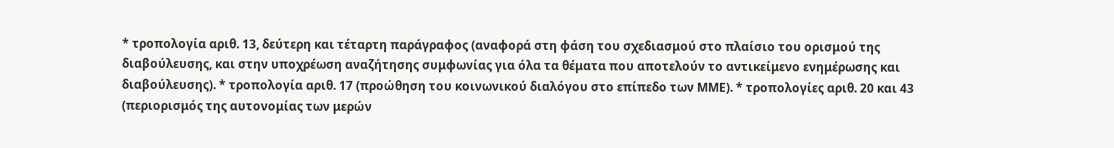* τροπολογία αριθ. 13, δεύτερη και τέταρτη παράγραφος (αναφορά στη φάση του σχεδιασμού στο πλαίσιο του ορισμού της διαβούλευσης, και στην υποχρέωση αναζήτησης συμφωνίας για όλα τα θέματα που αποτελούν το αντικείμενο ενημέρωσης και διαβούλευσης). * τροπολογία αριθ. 17 (προώθηση του κοινωνικού διαλόγου στο επίπεδο των ΜΜΕ). * τροπολογίες αριθ. 20 και 43 (περιορισμός της αυτονομίας των μερών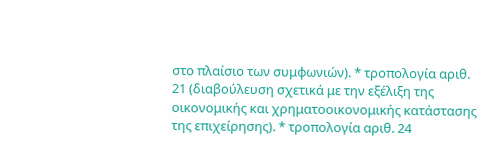στο πλαίσιο των συμφωνιών). * τροπολογία αριθ. 21 (διαβούλευση σχετικά με την εξέλιξη της οικονομικής και χρηματοοικονομικής κατάστασης της επιχείρησης). * τροπολογία αριθ. 24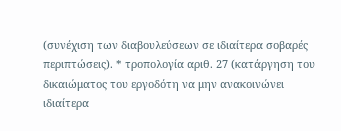(συνέχιση των διαβουλεύσεων σε ιδιαίτερα σοβαρές περιπτώσεις). * τροπολογία αριθ. 27 (κατάργηση του δικαιώματος του εργοδότη να μην ανακοινώνει ιδιαίτερα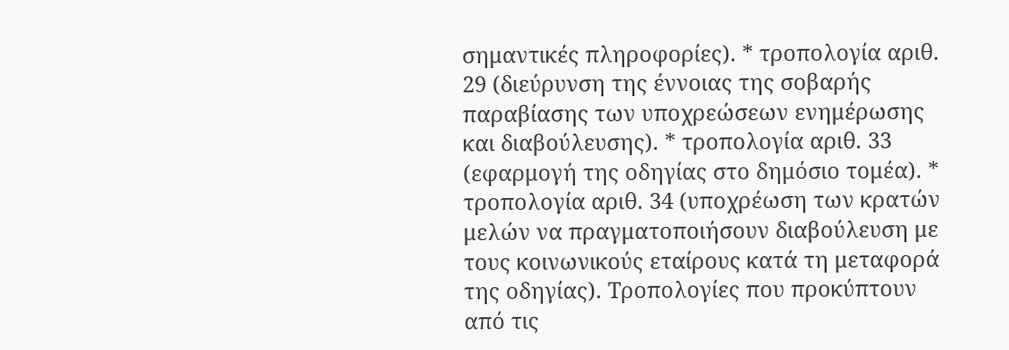σημαντικές πληροφορίες). * τροπολογία αριθ. 29 (διεύρυνση της έννοιας της σοβαρής παραβίασης των υποχρεώσεων ενημέρωσης και διαβούλευσης). * τροπολογία αριθ. 33 (εφαρμογή της οδηγίας στο δημόσιο τομέα). * τροπολογία αριθ. 34 (υποχρέωση των κρατών μελών να πραγματοποιήσουν διαβούλευση με τους κοινωνικούς εταίρους κατά τη μεταφορά της οδηγίας). Τροπολογίες που προκύπτουν από τις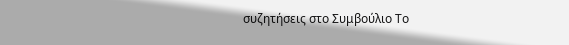συζητήσεις στο Συμβούλιο Το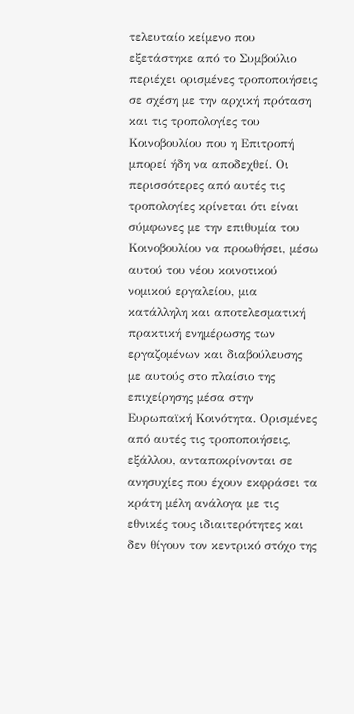τελευταίο κείμενο που εξετάστηκε από το Συμβούλιο περιέχει ορισμένες τροποποιήσεις σε σχέση με την αρχική πρόταση και τις τροπολογίες του Κοινοβουλίου που η Επιτροπή μπορεί ήδη να αποδεχθεί. Οι περισσότερες από αυτές τις τροπολογίες κρίνεται ότι είναι σύμφωνες με την επιθυμία του Κοινοβουλίου να προωθήσει, μέσω αυτού του νέου κοινοτικού νομικού εργαλείου, μια κατάλληλη και αποτελεσματική πρακτική ενημέρωσης των εργαζομένων και διαβούλευσης με αυτούς στο πλαίσιο της επιχείρησης μέσα στην Ευρωπαϊκή Κοινότητα. Ορισμένες από αυτές τις τροποποιήσεις, εξάλλου, ανταποκρίνονται σε ανησυχίες που έχουν εκφράσει τα κράτη μέλη ανάλογα με τις εθνικές τους ιδιαιτερότητες και δεν θίγουν τον κεντρικό στόχο της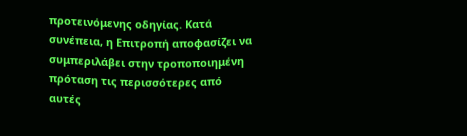προτεινόμενης οδηγίας. Κατά συνέπεια, η Επιτροπή αποφασίζει να συμπεριλάβει στην τροποποιημένη πρόταση τις περισσότερες από αυτές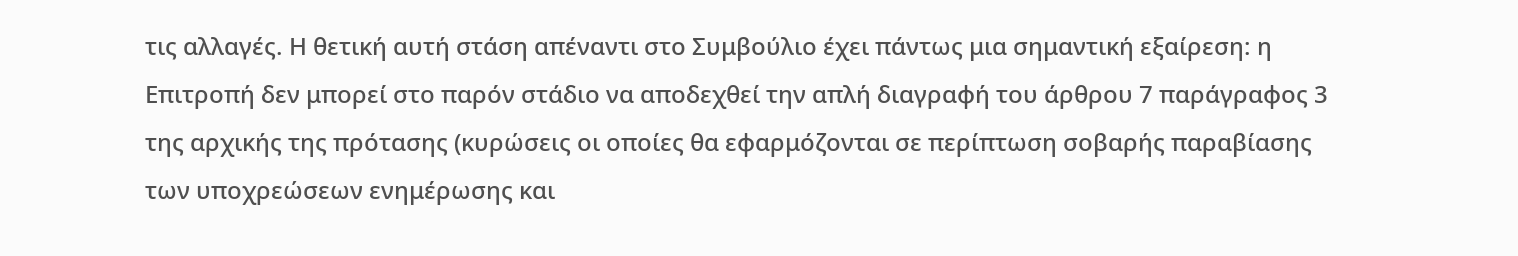τις αλλαγές. Η θετική αυτή στάση απέναντι στο Συμβούλιο έχει πάντως μια σημαντική εξαίρεση: η Επιτροπή δεν μπορεί στο παρόν στάδιο να αποδεχθεί την απλή διαγραφή του άρθρου 7 παράγραφος 3 της αρχικής της πρότασης (κυρώσεις οι οποίες θα εφαρμόζονται σε περίπτωση σοβαρής παραβίασης των υποχρεώσεων ενημέρωσης και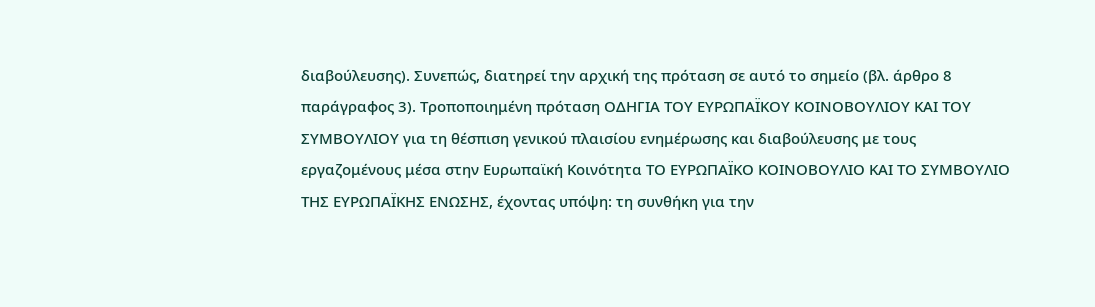διαβούλευσης). Συνεπώς, διατηρεί την αρχική της πρόταση σε αυτό το σημείο (βλ. άρθρο 8 παράγραφος 3). Τροποποιημένη πρόταση ΟΔΗΓΙΑ ΤΟΥ ΕΥΡΩΠΑΪΚΟΥ ΚΟΙΝΟΒΟΥΛΙΟΥ ΚΑΙ ΤΟΥ ΣΥΜΒΟΥΛΙΟΥ για τη θέσπιση γενικού πλαισίου ενημέρωσης και διαβούλευσης με τους εργαζομένους μέσα στην Ευρωπαϊκή Κοινότητα ΤΟ ΕΥΡΩΠΑΪΚΟ ΚΟΙΝΟΒΟΥΛΙΟ ΚΑΙ ΤΟ ΣΥΜΒΟΥΛΙΟ ΤΗΣ ΕΥΡΩΠΑΪΚΗΣ ΕΝΩΣΗΣ, έχοντας υπόψη: τη συνθήκη για την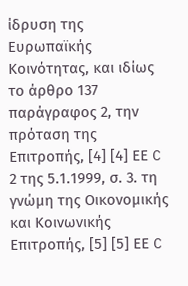ίδρυση της Ευρωπαϊκής Κοινότητας, και ιδίως το άρθρο 137 παράγραφος 2, την πρόταση της Επιτροπής, [4] [4] ΕΕ C 2 της 5.1.1999, σ. 3. τη γνώμη της Οικονομικής και Κοινωνικής Επιτροπής, [5] [5] ΕΕ C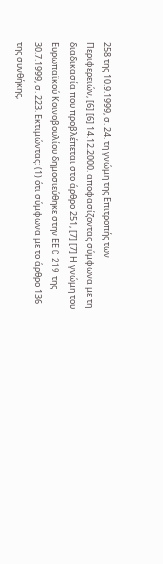258 της 10.9.1999, σ. 24. τη γνώμη της Επιτροπής των Περιφερειών, [6] [6] 14.12.2000. αποφασίζοντας σύμφωνα με τη διαδικασία που προβλέπεται στο άρθρο 251, [7] [7] Η γνώμη του Ευρωπαϊκού Κοινοβουλίου δημοσιεύθηκε στην ΕΕ C 219 της 30.7.1999, σ. 223. Εκτιμώντας: (1) ότι σύμφωνα με το άρθρο 136 της συνθήκης,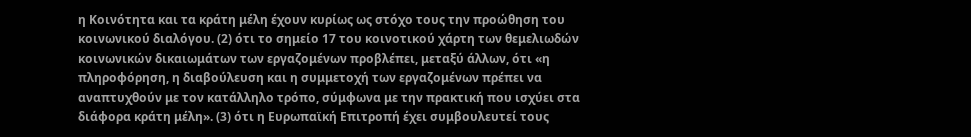η Κοινότητα και τα κράτη μέλη έχουν κυρίως ως στόχο τους την προώθηση του κοινωνικού διαλόγου. (2) ότι το σημείο 17 του κοινοτικού χάρτη των θεμελιωδών κοινωνικών δικαιωμάτων των εργαζομένων προβλέπει, μεταξύ άλλων, ότι «η πληροφόρηση, η διαβούλευση και η συμμετοχή των εργαζομένων πρέπει να αναπτυχθούν με τον κατάλληλο τρόπο, σύμφωνα με την πρακτική που ισχύει στα διάφορα κράτη μέλη». (3) ότι η Ευρωπαϊκή Επιτροπή έχει συμβουλευτεί τους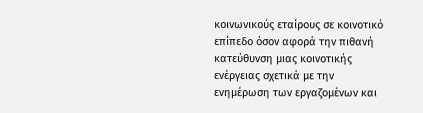κοινωνικούς εταίρους σε κοινοτικό επίπεδο όσον αφορά την πιθανή κατεύθυνση μιας κοινοτικής ενέργειας σχετικά με την ενημέρωση των εργαζομένων και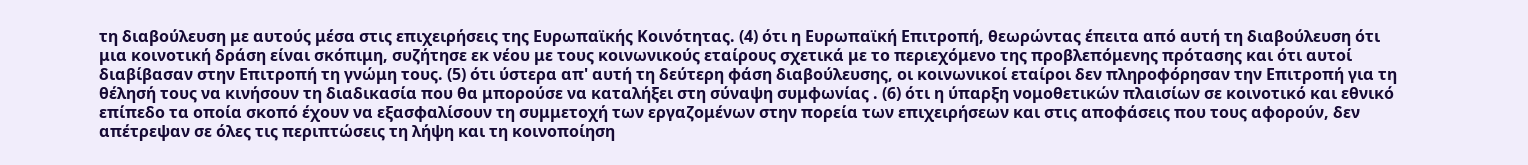τη διαβούλευση με αυτούς μέσα στις επιχειρήσεις της Ευρωπαϊκής Κοινότητας. (4) ότι η Ευρωπαϊκή Επιτροπή, θεωρώντας έπειτα από αυτή τη διαβούλευση ότι μια κοινοτική δράση είναι σκόπιμη, συζήτησε εκ νέου με τους κοινωνικούς εταίρους σχετικά με το περιεχόμενο της προβλεπόμενης πρότασης και ότι αυτοί διαβίβασαν στην Επιτροπή τη γνώμη τους. (5) ότι ύστερα απ' αυτή τη δεύτερη φάση διαβούλευσης, οι κοινωνικοί εταίροι δεν πληροφόρησαν την Επιτροπή για τη θέλησή τους να κινήσουν τη διαδικασία που θα μπορούσε να καταλήξει στη σύναψη συμφωνίας . (6) ότι η ύπαρξη νομοθετικών πλαισίων σε κοινοτικό και εθνικό επίπεδο τα οποία σκοπό έχουν να εξασφαλίσουν τη συμμετοχή των εργαζομένων στην πορεία των επιχειρήσεων και στις αποφάσεις που τους αφορούν, δεν απέτρεψαν σε όλες τις περιπτώσεις τη λήψη και τη κοινοποίηση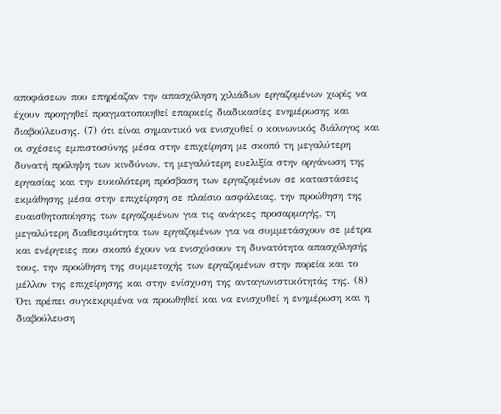αποφάσεων που επηρέαζαν την απασχόληση χιλιάδων εργαζομένων χωρίς να έχουν προηγηθεί πραγματοποιηθεί επαρκείς διαδικασίες ενημέρωσης και διαβούλευσης. (7) ότι είναι σημαντικό να ενισχυθεί ο κοινωνικός διάλογος και οι σχέσεις εμπιστοσύνης μέσα στην επιχείρηση με σκοπό τη μεγαλύτερη δυνατή πρόληψη των κινδύνων, τη μεγαλύτερη ευελιξία στην οργάνωση της εργασίας και την ευκολότερη πρόσβαση των εργαζομένων σε καταστάσεις εκμάθησης μέσα στην επιχείρηση σε πλαίσιο ασφάλειας, την προώθηση της ευαισθητοποίησης των εργαζομένων για τις ανάγκες προσαρμογής, τη μεγαλύτερη διαθεσιμότητα των εργαζομένων για να συμμετάσχουν σε μέτρα και ενέργειες που σκοπό έχουν να ενισχύσουν τη δυνατότητα απασχόλησής τους, την προώθηση της συμμετοχής των εργαζομένων στην πορεία και το μέλλον της επιχείρησης και στην ενίσχυση της ανταγωνιστικότητάς της. (8) Ότι πρέπει συγκεκριμένα να προωθηθεί και να ενισχυθεί η ενημέρωση και η διαβούλευση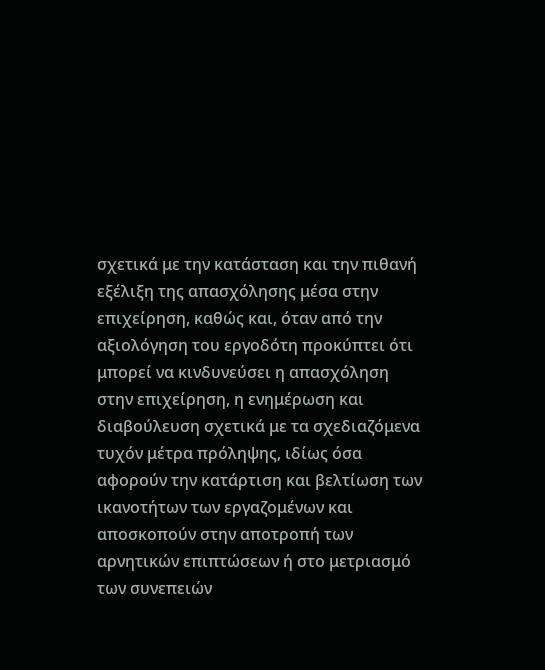σχετικά με την κατάσταση και την πιθανή εξέλιξη της απασχόλησης μέσα στην επιχείρηση, καθώς και, όταν από την αξιολόγηση του εργοδότη προκύπτει ότι μπορεί να κινδυνεύσει η απασχόληση στην επιχείρηση, η ενημέρωση και διαβούλευση σχετικά με τα σχεδιαζόμενα τυχόν μέτρα πρόληψης, ιδίως όσα αφορούν την κατάρτιση και βελτίωση των ικανοτήτων των εργαζομένων και αποσκοπούν στην αποτροπή των αρνητικών επιπτώσεων ή στο μετριασμό των συνεπειών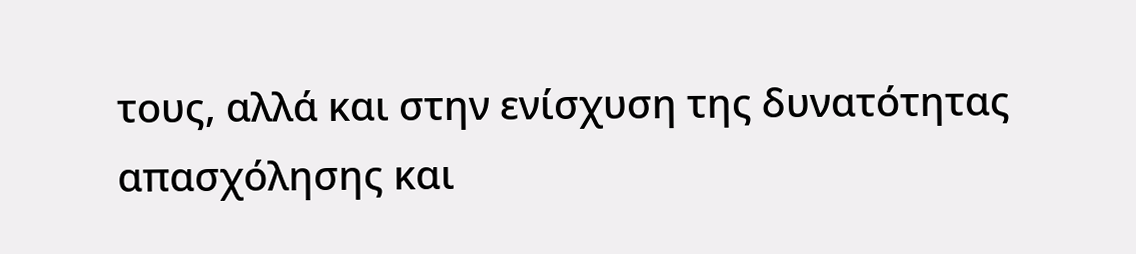τους, αλλά και στην ενίσχυση της δυνατότητας απασχόλησης και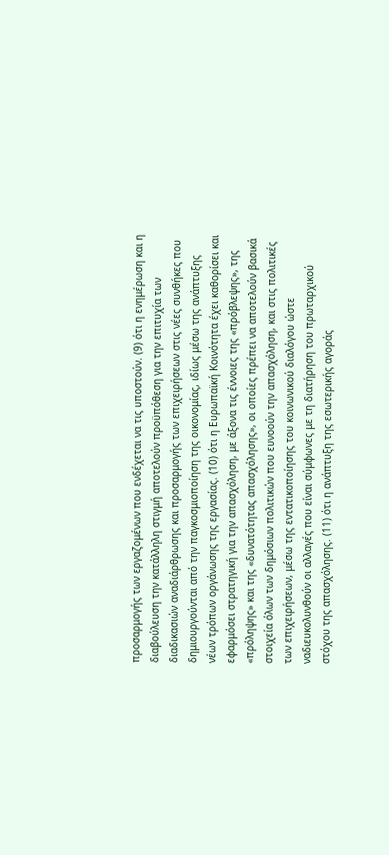προσαρμογής των εργαζομένων που ενδέχεται να τις υποστούν. (9) ότι η ενημέρωση και η διαβούλευση την κατάλληλη στιγμή αποτελούν προϋπόθεση για την επιτυχία των διαδικασιών αναδιάρθρωσης και προσαρμογής των επιχειρήσεων στις νέες συνθήκες που δημιουργούνται από την παγκοσμιοποίηση της οικονομίας, ιδίως μέσω της ανάπτυξης νέων τρόπων οργάνωσης της εργασίας. (10) ότι η Ευρωπαϊκή Κοινότητα έχει καθορίσει και εφαρμόσει στρατηγική για την απασχόληση, με άξονα τις έννοιες της «πρόβλεψης», της «πρόληψης» και της «δυνατότητας απασχόλησης», οι οποίες πρέπει να αποτελούν βασικά στοιχεία όλων των δημόσιων πολιτικών που ευνοούν την απασχόληση, και στις πολιτικές των επιχειρήσεων, μέσω της εντατικοποίησης του κοινωνικού διαλόγου ώστε ναδιευκολυνθούν οι αλλαγές που είναι σύμφωνες με τη διατήρηση του πρωταρχικού στόχου της απασχόλησης. (11) ότι η ανάπτυξη της εσωτερικής αγοράς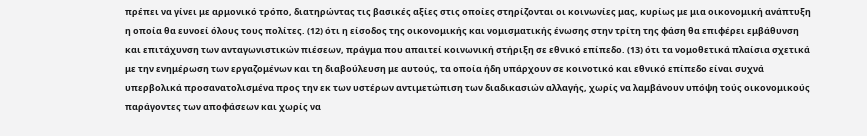πρέπει να γίνει με αρμονικό τρόπο, διατηρώντας τις βασικές αξίες στις οποίες στηρίζονται οι κοινωνίες μας, κυρίως με μια οικονομική ανάπτυξη η οποία θα ευνοεί όλους τους πολίτες. (12) ότι η είσοδος της οικονομικής και νομισματικής ένωσης στην τρίτη της φάση θα επιφέρει εμβάθυνση και επιτάχυνση των ανταγωνιστικών πιέσεων, πράγμα που απαιτεί κοινωνική στήριξη σε εθνικό επίπεδο. (13) ότι τα νομοθετικά πλαίσια σχετικά με την ενημέρωση των εργαζομένων και τη διαβούλευση με αυτούς, τα οποία ήδη υπάρχουν σε κοινοτικό και εθνικό επίπεδο είναι συχνά υπερβολικά προσανατολισμένα προς την εκ των υστέρων αντιμετώπιση των διαδικασιών αλλαγής, χωρίς να λαμβάνουν υπόψη τούς οικονομικούς παράγοντες των αποφάσεων και χωρίς να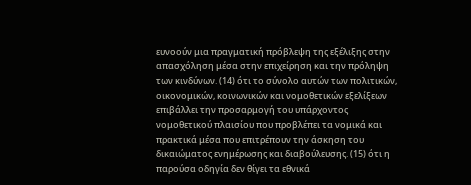ευνοούν μια πραγματική πρόβλεψη της εξέλιξης στην απασχόληση μέσα στην επιχείρηση και την πρόληψη των κινδύνων. (14) ότι το σύνολο αυτών των πολιτικών, οικονομικών, κοινωνικών και νομοθετικών εξελίξεων επιβάλλει την προσαρμογή του υπάρχοντος νομοθετικού πλαισίου που προβλέπει τα νομικά και πρακτικά μέσα που επιτρέπουν την άσκηση του δικαιώματος ενημέρωσης και διαβούλευσης. (15) ότι η παρούσα οδηγία δεν θίγει τα εθνικά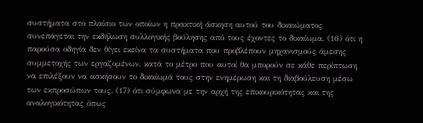συστήματα στο πλαίσιο των οποίων η πρακτική άσκηση αυτού του δικαιώματος συνεπάγεται την εκδήλωση συλλογικής βούλησης από τους έχοντες το δικαίωμα. (16) ότι η παρούσα οδηγία δεν θίγει εκείνα τα συστήματα που προβλέπουν μηχανισμούς άμεσης συμμετοχής των εργαζομένων, κατά το μέτρο που αυτοί θα μπορούν σε κάθε περίπτωση να επιλέξουν να ασκήσουν το δικαίωμά τους στην ενημέρωση και τη διαβούλευση μέσω των εκπροσώπων τους. (17) ότι σύμφωνα με την αρχή της επικουρικότητας και της αναλογικότητας όπως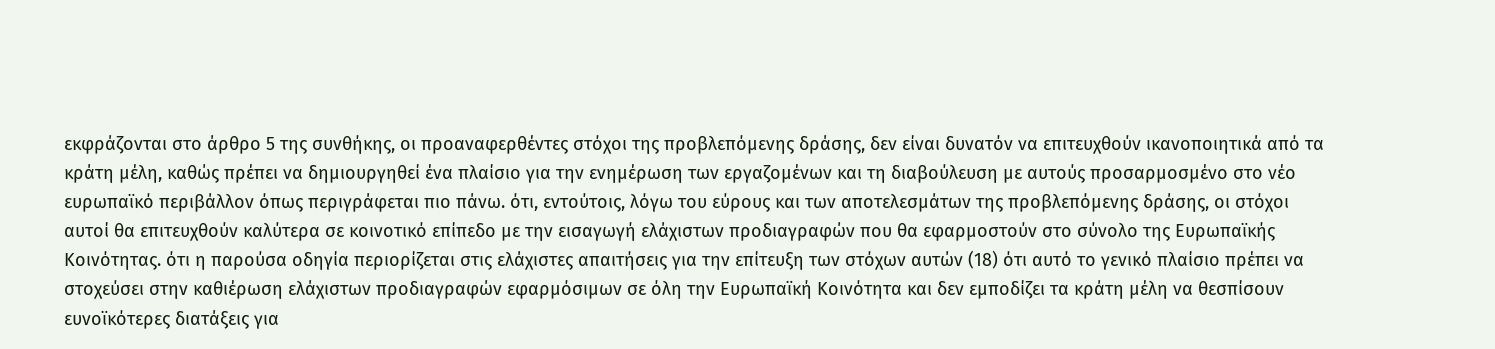εκφράζονται στο άρθρο 5 της συνθήκης, οι προαναφερθέντες στόχοι της προβλεπόμενης δράσης, δεν είναι δυνατόν να επιτευχθούν ικανοποιητικά από τα κράτη μέλη, καθώς πρέπει να δημιουργηθεί ένα πλαίσιο για την ενημέρωση των εργαζομένων και τη διαβούλευση με αυτούς προσαρμοσμένο στο νέο ευρωπαϊκό περιβάλλον όπως περιγράφεται πιο πάνω. ότι, εντούτοις, λόγω του εύρους και των αποτελεσμάτων της προβλεπόμενης δράσης, οι στόχοι αυτοί θα επιτευχθούν καλύτερα σε κοινοτικό επίπεδο με την εισαγωγή ελάχιστων προδιαγραφών που θα εφαρμοστούν στο σύνολο της Ευρωπαϊκής Κοινότητας. ότι η παρούσα οδηγία περιορίζεται στις ελάχιστες απαιτήσεις για την επίτευξη των στόχων αυτών (18) ότι αυτό το γενικό πλαίσιο πρέπει να στοχεύσει στην καθιέρωση ελάχιστων προδιαγραφών εφαρμόσιμων σε όλη την Ευρωπαϊκή Κοινότητα και δεν εμποδίζει τα κράτη μέλη να θεσπίσουν ευνοϊκότερες διατάξεις για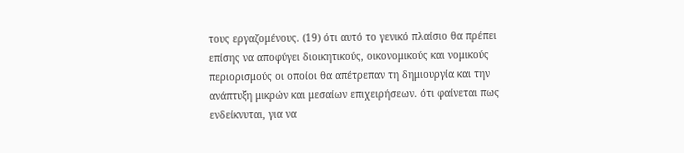τους εργαζομένους. (19) ότι αυτό το γενικό πλαίσιο θα πρέπει επίσης να αποφύγει διοικητικούς, οικονομικούς και νομικούς περιορισμούς οι οποίοι θα απέτρεπαν τη δημιουργία και την ανάπτυξη μικρών και μεσαίων επιχειρήσεων. ότι φαίνεται πως ενδείκνυται, για να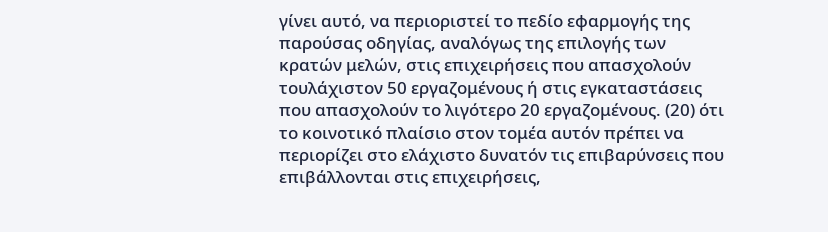γίνει αυτό, να περιοριστεί το πεδίο εφαρμογής της παρούσας οδηγίας, αναλόγως της επιλογής των κρατών μελών, στις επιχειρήσεις που απασχολούν τουλάχιστον 50 εργαζομένους ή στις εγκαταστάσεις που απασχολούν το λιγότερο 20 εργαζομένους. (20) ότι το κοινοτικό πλαίσιο στον τομέα αυτόν πρέπει να περιορίζει στο ελάχιστο δυνατόν τις επιβαρύνσεις που επιβάλλονται στις επιχειρήσεις,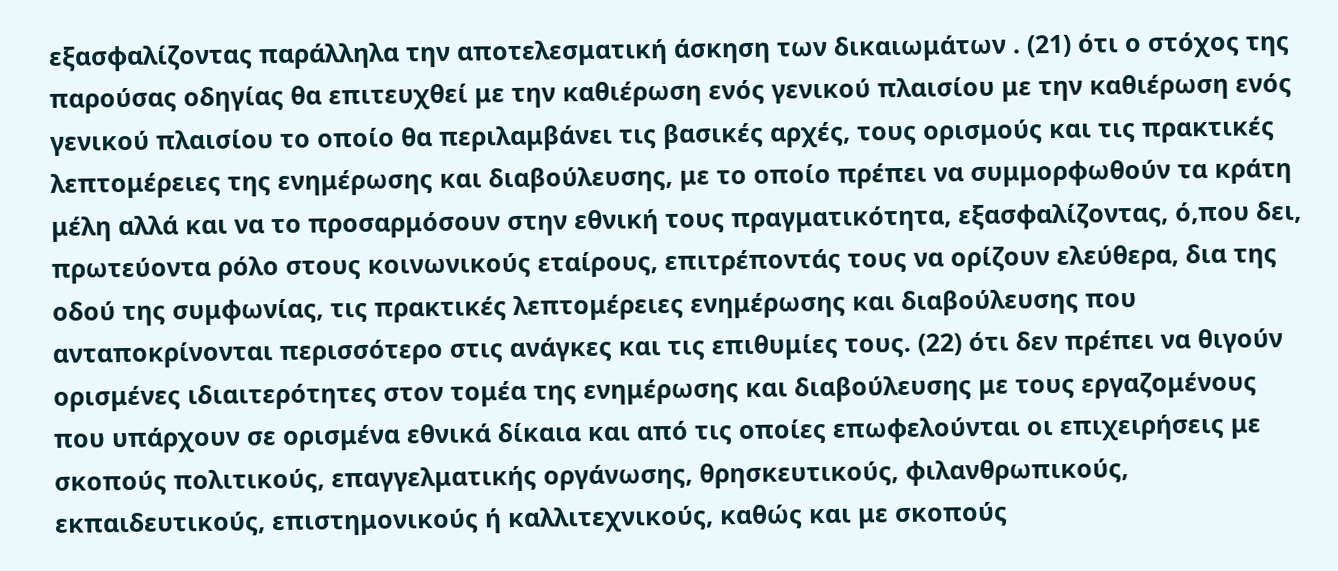εξασφαλίζοντας παράλληλα την αποτελεσματική άσκηση των δικαιωμάτων . (21) ότι ο στόχος της παρούσας οδηγίας θα επιτευχθεί με την καθιέρωση ενός γενικού πλαισίου με την καθιέρωση ενός γενικού πλαισίου το οποίο θα περιλαμβάνει τις βασικές αρχές, τους ορισμούς και τις πρακτικές λεπτομέρειες της ενημέρωσης και διαβούλευσης, με το οποίο πρέπει να συμμορφωθούν τα κράτη μέλη αλλά και να το προσαρμόσουν στην εθνική τους πραγματικότητα, εξασφαλίζοντας, ό,που δει, πρωτεύοντα ρόλο στους κοινωνικούς εταίρους, επιτρέποντάς τους να ορίζουν ελεύθερα, δια της οδού της συμφωνίας, τις πρακτικές λεπτομέρειες ενημέρωσης και διαβούλευσης που ανταποκρίνονται περισσότερο στις ανάγκες και τις επιθυμίες τους. (22) ότι δεν πρέπει να θιγούν ορισμένες ιδιαιτερότητες στον τομέα της ενημέρωσης και διαβούλευσης με τους εργαζομένους που υπάρχουν σε ορισμένα εθνικά δίκαια και από τις οποίες επωφελούνται οι επιχειρήσεις με σκοπούς πολιτικούς, επαγγελματικής οργάνωσης, θρησκευτικούς, φιλανθρωπικούς, εκπαιδευτικούς, επιστημονικούς ή καλλιτεχνικούς, καθώς και με σκοπούς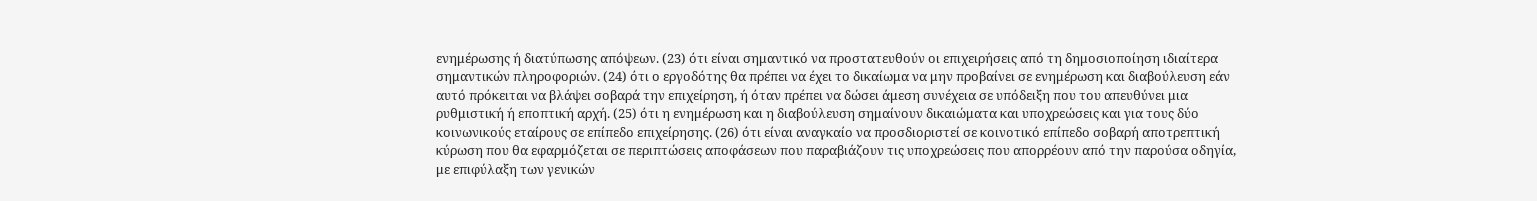ενημέρωσης ή διατύπωσης απόψεων. (23) ότι είναι σημαντικό να προστατευθούν οι επιχειρήσεις από τη δημοσιοποίηση ιδιαίτερα σημαντικών πληροφοριών. (24) ότι ο εργοδότης θα πρέπει να έχει το δικαίωμα να μην προβαίνει σε ενημέρωση και διαβούλευση εάν αυτό πρόκειται να βλάψει σοβαρά την επιχείρηση, ή όταν πρέπει να δώσει άμεση συνέχεια σε υπόδειξη που του απευθύνει μια ρυθμιστική ή εποπτική αρχή. (25) ότι η ενημέρωση και η διαβούλευση σημαίνουν δικαιώματα και υποχρεώσεις και για τους δύο κοινωνικούς εταίρους σε επίπεδο επιχείρησης. (26) ότι είναι αναγκαίο να προσδιοριστεί σε κοινοτικό επίπεδο σοβαρή αποτρεπτική κύρωση που θα εφαρμόζεται σε περιπτώσεις αποφάσεων που παραβιάζουν τις υποχρεώσεις που απορρέουν από την παρούσα οδηγία, με επιφύλαξη των γενικών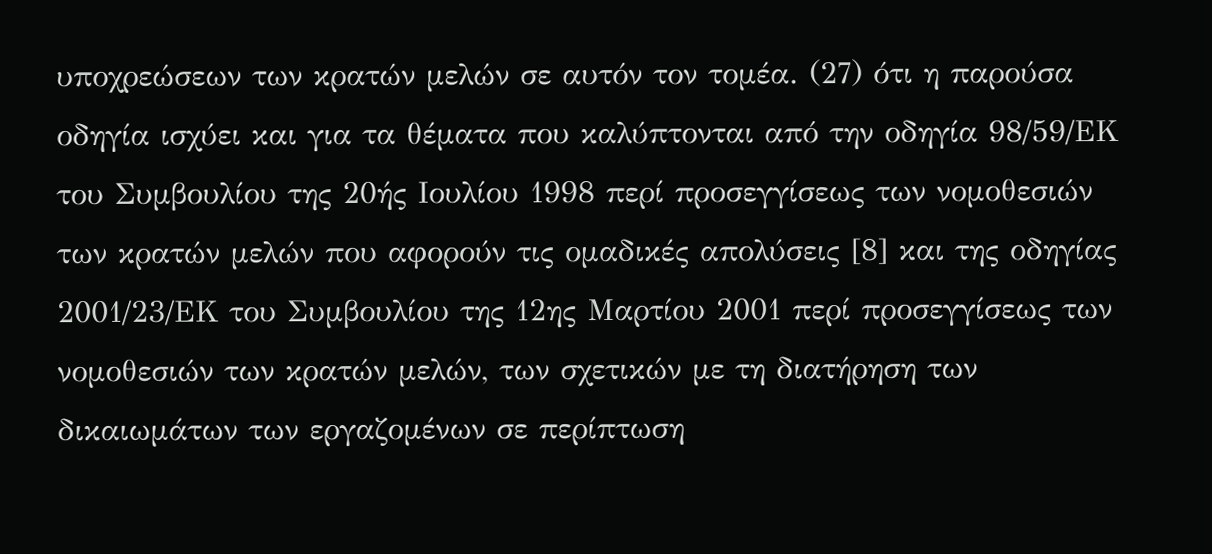υποχρεώσεων των κρατών μελών σε αυτόν τον τομέα. (27) ότι η παρούσα οδηγία ισχύει και για τα θέματα που καλύπτονται από την οδηγία 98/59/ΕΚ του Συμβουλίου της 20ής Ιουλίου 1998 περί προσεγγίσεως των νομοθεσιών των κρατών μελών που αφορούν τις ομαδικές απολύσεις [8] και της οδηγίας 2001/23/ΕΚ του Συμβουλίου της 12ης Μαρτίου 2001 περί προσεγγίσεως των νομοθεσιών των κρατών μελών, των σχετικών με τη διατήρηση των δικαιωμάτων των εργαζομένων σε περίπτωση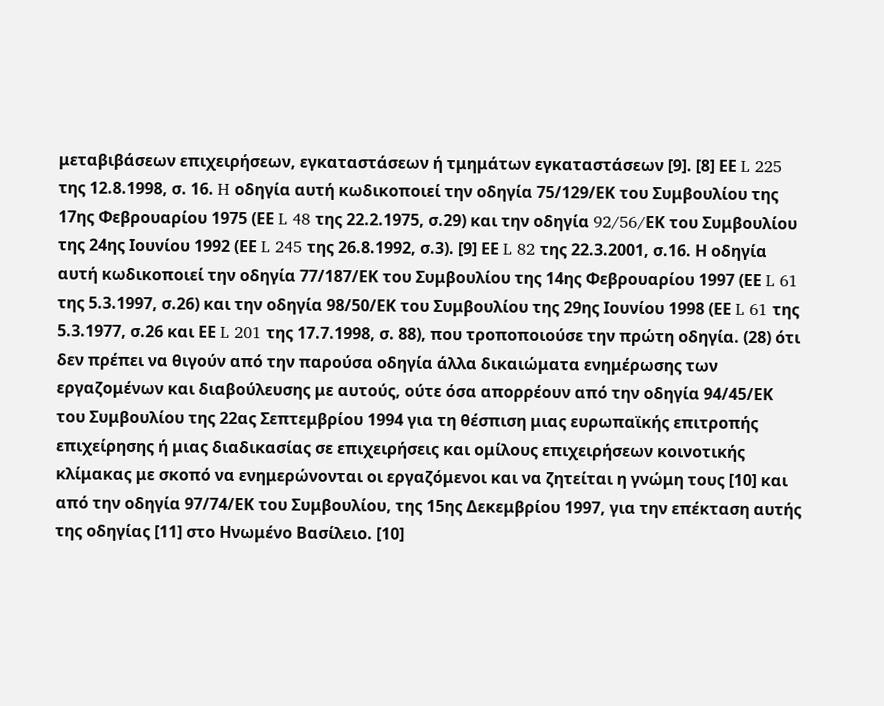μεταβιβάσεων επιχειρήσεων, εγκαταστάσεων ή τμημάτων εγκαταστάσεων [9]. [8] ΕΕ L 225 της 12.8.1998, σ. 16. H οδηγία αυτή κωδικοποιεί την οδηγία 75/129/ΕΚ του Συμβουλίου της 17ης Φεβρουαρίου 1975 (ΕΕ L 48 της 22.2.1975, σ.29) και την οδηγία 92/56/EΚ του Συμβουλίου της 24ης Ιουνίου 1992 (ΕΕ L 245 της 26.8.1992, σ.3). [9] ΕΕ L 82 της 22.3.2001, σ.16. Η οδηγία αυτή κωδικοποιεί την οδηγία 77/187/ΕΚ του Συμβουλίου της 14ης Φεβρουαρίου 1997 (ΕΕ L 61 της 5.3.1997, σ.26) και την οδηγία 98/50/ΕΚ του Συμβουλίου της 29ης Ιουνίου 1998 (ΕΕ L 61 της 5.3.1977, σ.26 και ΕΕ L 201 της 17.7.1998, σ. 88), που τροποποιούσε την πρώτη οδηγία. (28) ότι δεν πρέπει να θιγούν από την παρούσα οδηγία άλλα δικαιώματα ενημέρωσης των εργαζομένων και διαβούλευσης με αυτούς, ούτε όσα απορρέουν από την οδηγία 94/45/ΕΚ του Συμβουλίου της 22ας Σεπτεμβρίου 1994 για τη θέσπιση μιας ευρωπαϊκής επιτροπής επιχείρησης ή μιας διαδικασίας σε επιχειρήσεις και ομίλους επιχειρήσεων κοινοτικής κλίμακας με σκοπό να ενημερώνονται οι εργαζόμενοι και να ζητείται η γνώμη τους [10] και από την οδηγία 97/74/ΕΚ του Συμβουλίου, της 15ης Δεκεμβρίου 1997, για την επέκταση αυτής της οδηγίας [11] στο Ηνωμένο Βασίλειο. [10]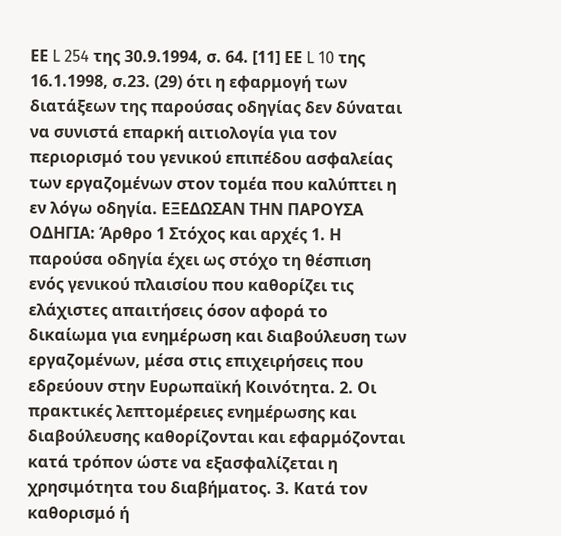ΕΕ L 254 της 30.9.1994, σ. 64. [11] ΕΕ L 10 της 16.1.1998, σ.23. (29) ότι η εφαρμογή των διατάξεων της παρούσας οδηγίας δεν δύναται να συνιστά επαρκή αιτιολογία για τον περιορισμό του γενικού επιπέδου ασφαλείας των εργαζομένων στον τομέα που καλύπτει η εν λόγω οδηγία. ΕΞΕΔΩΣΑΝ ΤΗΝ ΠΑΡΟΥΣΑ ΟΔΗΓΙΑ: Άρθρο 1 Στόχος και αρχές 1. Η παρούσα οδηγία έχει ως στόχο τη θέσπιση ενός γενικού πλαισίου που καθορίζει τις ελάχιστες απαιτήσεις όσον αφορά το δικαίωμα για ενημέρωση και διαβούλευση των εργαζομένων, μέσα στις επιχειρήσεις που εδρεύουν στην Ευρωπαϊκή Κοινότητα. 2. Οι πρακτικές λεπτομέρειες ενημέρωσης και διαβούλευσης καθορίζονται και εφαρμόζονται κατά τρόπον ώστε να εξασφαλίζεται η χρησιμότητα του διαβήματος. 3. Κατά τον καθορισμό ή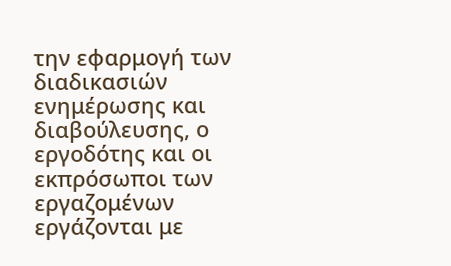την εφαρμογή των διαδικασιών ενημέρωσης και διαβούλευσης, ο εργοδότης και οι εκπρόσωποι των εργαζομένων εργάζονται με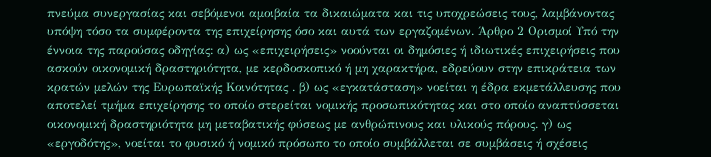πνεύμα συνεργασίας και σεβόμενοι αμοιβαία τα δικαιώματα και τις υποχρεώσεις τους, λαμβάνοντας υπόψη τόσο τα συμφέροντα της επιχείρησης όσο και αυτά των εργαζομένων. Άρθρο 2 Ορισμοί Υπό την έννοια της παρούσας οδηγίας: α) ως «επιχειρήσεις» νοούνται οι δημόσιες ή ιδιωτικές επιχειρήσεις που ασκούν οικονομική δραστηριότητα, με κερδοσκοπικό ή μη χαρακτήρα, εδρεύουν στην επικράτεια των κρατών μελών της Ευρωπαϊκής Κοινότητας . β) ως «εγκατάσταση» νοείται η έδρα εκμετάλλευσης που αποτελεί τμήμα επιχείρησης το οποίο στερείται νομικής προσωπικότητας και στο οποίο αναπτύσσεται οικονομική δραστηριότητα μη μεταβατικής φύσεως με ανθρώπινους και υλικούς πόρους. γ) ως «εργοδότης», νοείται το φυσικό ή νομικό πρόσωπο το οποίο συμβάλλεται σε συμβάσεις ή σχέσεις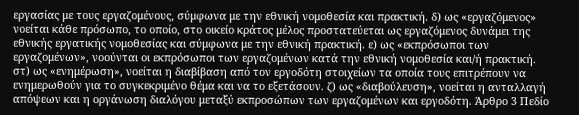εργασίας με τους εργαζομένους, σύμφωνα με την εθνική νομοθεσία και πρακτική. δ) ως «εργαζόμενος» νοείται κάθε πρόσωπο, το οποίο, στο οικείο κράτος μέλος προστατεύεται ως εργαζόμενος δυνάμει της εθνικής εργατικής νομοθεσίας και σύμφωνα με την εθνική πρακτική. ε) ως «εκπρόσωποι των εργαζομένων», νοούνται οι εκπρόσωποι των εργαζομένων κατά την εθνική νομοθεσία και/ή πρακτική. στ) ως «ενημέρωση», νοείται η διαβίβαση από τον εργοδότη στοιχείων τα οποία τους επιτρέπουν να ενημερωθούν για το συγκεκριμένο θέμα και να το εξετάσουν. ζ) ως «διαβούλευση», νοείται η ανταλλαγή απόψεων και η οργάνωση διαλόγου μεταξύ εκπροσώπων των εργαζομένων και εργοδότη. Άρθρο 3 Πεδίο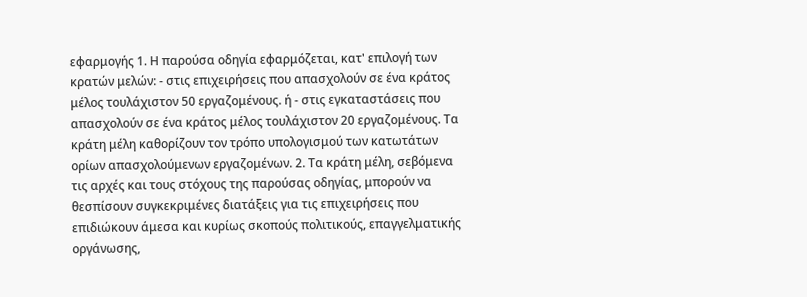εφαρμογής 1. Η παρούσα οδηγία εφαρμόζεται, κατ' επιλογή των κρατών μελών: - στις επιχειρήσεις που απασχολούν σε ένα κράτος μέλος τουλάχιστον 50 εργαζομένους. ή - στις εγκαταστάσεις που απασχολούν σε ένα κράτος μέλος τουλάχιστον 20 εργαζομένους. Τα κράτη μέλη καθορίζουν τον τρόπο υπολογισμού των κατωτάτων ορίων απασχολούμενων εργαζομένων. 2. Τα κράτη μέλη, σεβόμενα τις αρχές και τους στόχους της παρούσας οδηγίας, μπορούν να θεσπίσουν συγκεκριμένες διατάξεις για τις επιχειρήσεις που επιδιώκουν άμεσα και κυρίως σκοπούς πολιτικούς, επαγγελματικής οργάνωσης,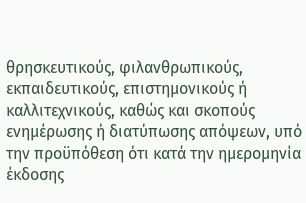θρησκευτικούς, φιλανθρωπικούς, εκπαιδευτικούς, επιστημονικούς ή καλλιτεχνικούς, καθώς και σκοπούς ενημέρωσης ή διατύπωσης απόψεων, υπό την προϋπόθεση ότι κατά την ημερομηνία έκδοσης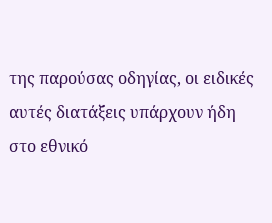της παρούσας οδηγίας, οι ειδικές αυτές διατάξεις υπάρχουν ήδη στο εθνικό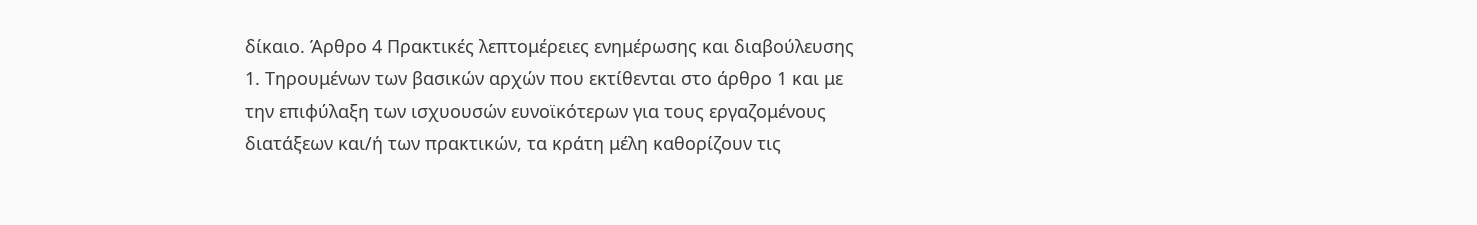δίκαιο. Άρθρο 4 Πρακτικές λεπτομέρειες ενημέρωσης και διαβούλευσης 1. Τηρουμένων των βασικών αρχών που εκτίθενται στο άρθρο 1 και με την επιφύλαξη των ισχυουσών ευνοϊκότερων για τους εργαζομένους διατάξεων και/ή των πρακτικών, τα κράτη μέλη καθορίζουν τις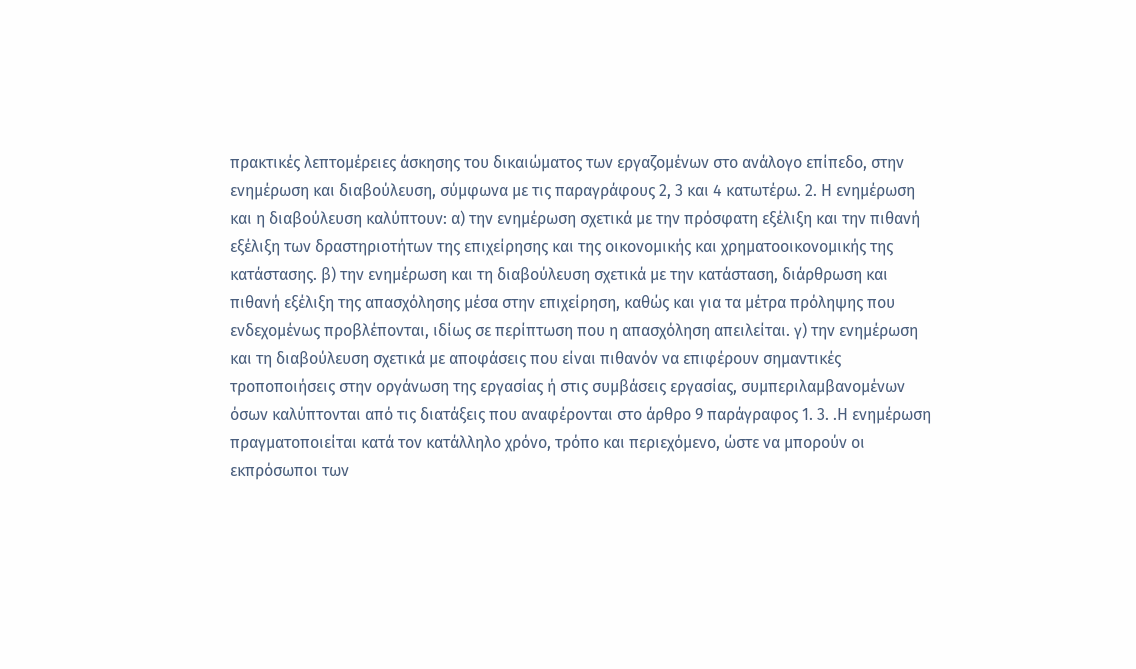πρακτικές λεπτομέρειες άσκησης του δικαιώματος των εργαζομένων στο ανάλογο επίπεδο, στην ενημέρωση και διαβούλευση, σύμφωνα με τις παραγράφους 2, 3 και 4 κατωτέρω. 2. Η ενημέρωση και η διαβούλευση καλύπτουν: α) την ενημέρωση σχετικά με την πρόσφατη εξέλιξη και την πιθανή εξέλιξη των δραστηριοτήτων της επιχείρησης και της οικονομικής και χρηματοοικονομικής της κατάστασης. β) την ενημέρωση και τη διαβούλευση σχετικά με την κατάσταση, διάρθρωση και πιθανή εξέλιξη της απασχόλησης μέσα στην επιχείρηση, καθώς και για τα μέτρα πρόληψης που ενδεχομένως προβλέπονται, ιδίως σε περίπτωση που η απασχόληση απειλείται. γ) την ενημέρωση και τη διαβούλευση σχετικά με αποφάσεις που είναι πιθανόν να επιφέρουν σημαντικές τροποποιήσεις στην οργάνωση της εργασίας ή στις συμβάσεις εργασίας, συμπεριλαμβανομένων όσων καλύπτονται από τις διατάξεις που αναφέρονται στο άρθρο 9 παράγραφος 1. 3. .Η ενημέρωση πραγματοποιείται κατά τον κατάλληλο χρόνο, τρόπο και περιεχόμενο, ώστε να μπορούν οι εκπρόσωποι των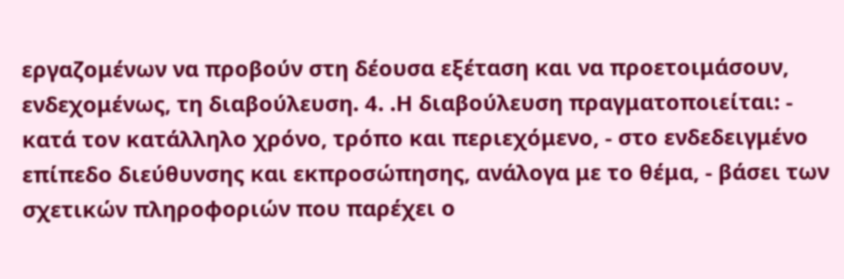εργαζομένων να προβούν στη δέουσα εξέταση και να προετοιμάσουν, ενδεχομένως, τη διαβούλευση. 4. .Η διαβούλευση πραγματοποιείται: - κατά τον κατάλληλο χρόνο, τρόπο και περιεχόμενο, - στο ενδεδειγμένο επίπεδο διεύθυνσης και εκπροσώπησης, ανάλογα με το θέμα, - βάσει των σχετικών πληροφοριών που παρέχει ο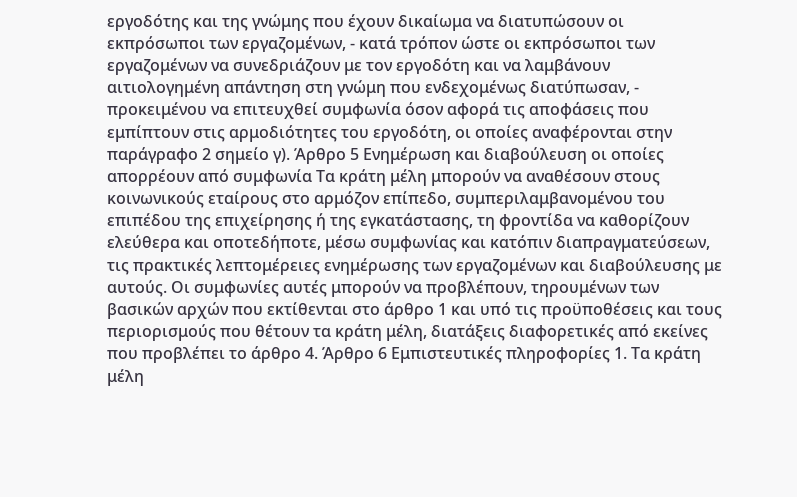εργοδότης και της γνώμης που έχουν δικαίωμα να διατυπώσουν οι εκπρόσωποι των εργαζομένων, - κατά τρόπον ώστε οι εκπρόσωποι των εργαζομένων να συνεδριάζουν με τον εργοδότη και να λαμβάνουν αιτιολογημένη απάντηση στη γνώμη που ενδεχομένως διατύπωσαν, - προκειμένου να επιτευχθεί συμφωνία όσον αφορά τις αποφάσεις που εμπίπτουν στις αρμοδιότητες του εργοδότη, οι οποίες αναφέρονται στην παράγραφο 2 σημείο γ). Άρθρο 5 Ενημέρωση και διαβούλευση οι οποίες απορρέουν από συμφωνία Τα κράτη μέλη μπορούν να αναθέσουν στους κοινωνικούς εταίρους στο αρμόζον επίπεδο, συμπεριλαμβανομένου του επιπέδου της επιχείρησης ή της εγκατάστασης, τη φροντίδα να καθορίζουν ελεύθερα και οποτεδήποτε, μέσω συμφωνίας και κατόπιν διαπραγματεύσεων, τις πρακτικές λεπτομέρειες ενημέρωσης των εργαζομένων και διαβούλευσης με αυτούς. Οι συμφωνίες αυτές μπορούν να προβλέπουν, τηρουμένων των βασικών αρχών που εκτίθενται στο άρθρο 1 και υπό τις προϋποθέσεις και τους περιορισμούς που θέτουν τα κράτη μέλη, διατάξεις διαφορετικές από εκείνες που προβλέπει το άρθρο 4. Άρθρο 6 Εμπιστευτικές πληροφορίες 1. Τα κράτη μέλη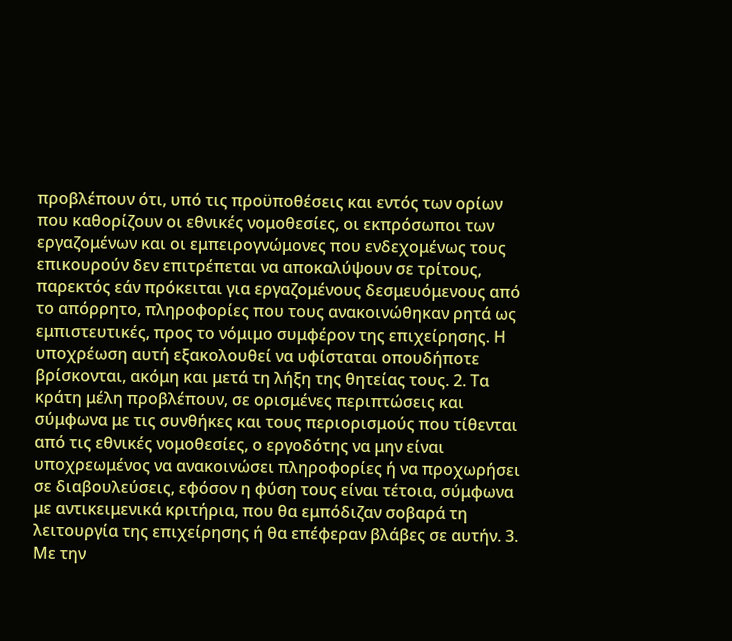προβλέπουν ότι, υπό τις προϋποθέσεις και εντός των ορίων που καθορίζουν οι εθνικές νομοθεσίες, οι εκπρόσωποι των εργαζομένων και οι εμπειρογνώμονες που ενδεχομένως τους επικουρούν δεν επιτρέπεται να αποκαλύψουν σε τρίτους, παρεκτός εάν πρόκειται για εργαζομένους δεσμευόμενους από το απόρρητο, πληροφορίες που τους ανακοινώθηκαν ρητά ως εμπιστευτικές, προς το νόμιμο συμφέρον της επιχείρησης. Η υποχρέωση αυτή εξακολουθεί να υφίσταται οπουδήποτε βρίσκονται, ακόμη και μετά τη λήξη της θητείας τους. 2. Τα κράτη μέλη προβλέπουν, σε ορισμένες περιπτώσεις και σύμφωνα με τις συνθήκες και τους περιορισμούς που τίθενται από τις εθνικές νομοθεσίες, ο εργοδότης να μην είναι υποχρεωμένος να ανακοινώσει πληροφορίες ή να προχωρήσει σε διαβουλεύσεις, εφόσον η φύση τους είναι τέτοια, σύμφωνα με αντικειμενικά κριτήρια, που θα εμπόδιζαν σοβαρά τη λειτουργία της επιχείρησης ή θα επέφεραν βλάβες σε αυτήν. 3. Με την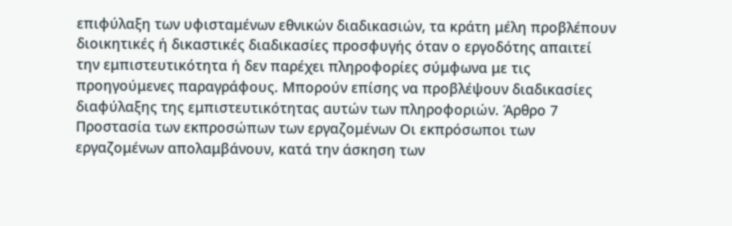επιφύλαξη των υφισταμένων εθνικών διαδικασιών, τα κράτη μέλη προβλέπουν διοικητικές ή δικαστικές διαδικασίες προσφυγής όταν ο εργοδότης απαιτεί την εμπιστευτικότητα ή δεν παρέχει πληροφορίες σύμφωνα με τις προηγούμενες παραγράφους. Μπορούν επίσης να προβλέψουν διαδικασίες διαφύλαξης της εμπιστευτικότητας αυτών των πληροφοριών. Άρθρο 7 Προστασία των εκπροσώπων των εργαζομένων Οι εκπρόσωποι των εργαζομένων απολαμβάνουν, κατά την άσκηση των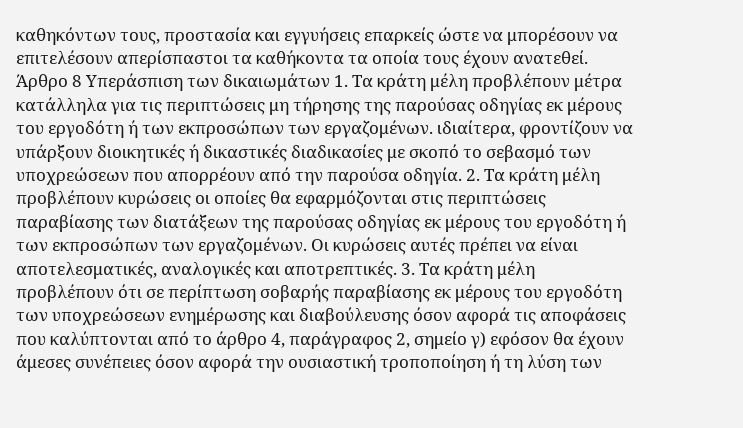καθηκόντων τους, προστασία και εγγυήσεις επαρκείς ώστε να μπορέσουν να επιτελέσουν απερίσπαστοι τα καθήκοντα τα οποία τους έχουν ανατεθεί. Άρθρο 8 Υπεράσπιση των δικαιωμάτων 1. Τα κράτη μέλη προβλέπουν μέτρα κατάλληλα για τις περιπτώσεις μη τήρησης της παρούσας οδηγίας εκ μέρους του εργοδότη ή των εκπροσώπων των εργαζομένων. ιδιαίτερα, φροντίζουν να υπάρξουν διοικητικές ή δικαστικές διαδικασίες με σκοπό το σεβασμό των υποχρεώσεων που απορρέουν από την παρούσα οδηγία. 2. Τα κράτη μέλη προβλέπουν κυρώσεις οι οποίες θα εφαρμόζονται στις περιπτώσεις παραβίασης των διατάξεων της παρούσας οδηγίας εκ μέρους του εργοδότη ή των εκπροσώπων των εργαζομένων. Οι κυρώσεις αυτές πρέπει να είναι αποτελεσματικές, αναλογικές και αποτρεπτικές. 3. Τα κράτη μέλη προβλέπουν ότι σε περίπτωση σοβαρής παραβίασης εκ μέρους του εργοδότη των υποχρεώσεων ενημέρωσης και διαβούλευσης όσον αφορά τις αποφάσεις που καλύπτονται από το άρθρο 4, παράγραφος 2, σημείο γ) εφόσον θα έχουν άμεσες συνέπειες όσον αφορά την ουσιαστική τροποποίηση ή τη λύση των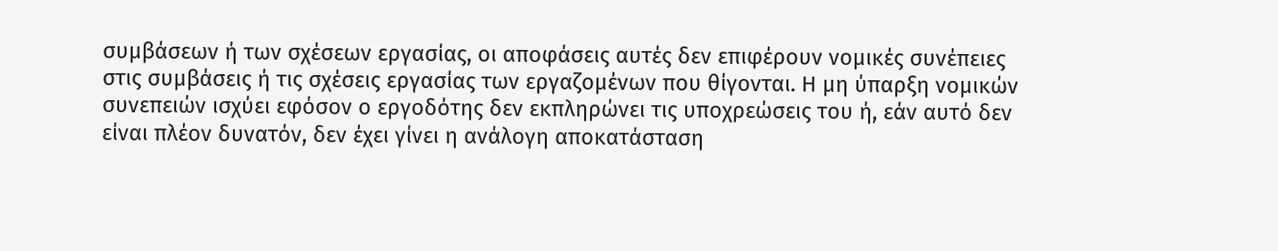συμβάσεων ή των σχέσεων εργασίας, οι αποφάσεις αυτές δεν επιφέρουν νομικές συνέπειες στις συμβάσεις ή τις σχέσεις εργασίας των εργαζομένων που θίγονται. Η μη ύπαρξη νομικών συνεπειών ισχύει εφόσον ο εργοδότης δεν εκπληρώνει τις υποχρεώσεις του ή, εάν αυτό δεν είναι πλέον δυνατόν, δεν έχει γίνει η ανάλογη αποκατάσταση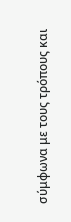σύμφωνα με τους τρόπους και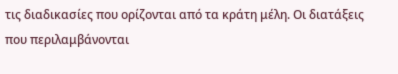τις διαδικασίες που ορίζονται από τα κράτη μέλη. Οι διατάξεις που περιλαμβάνονται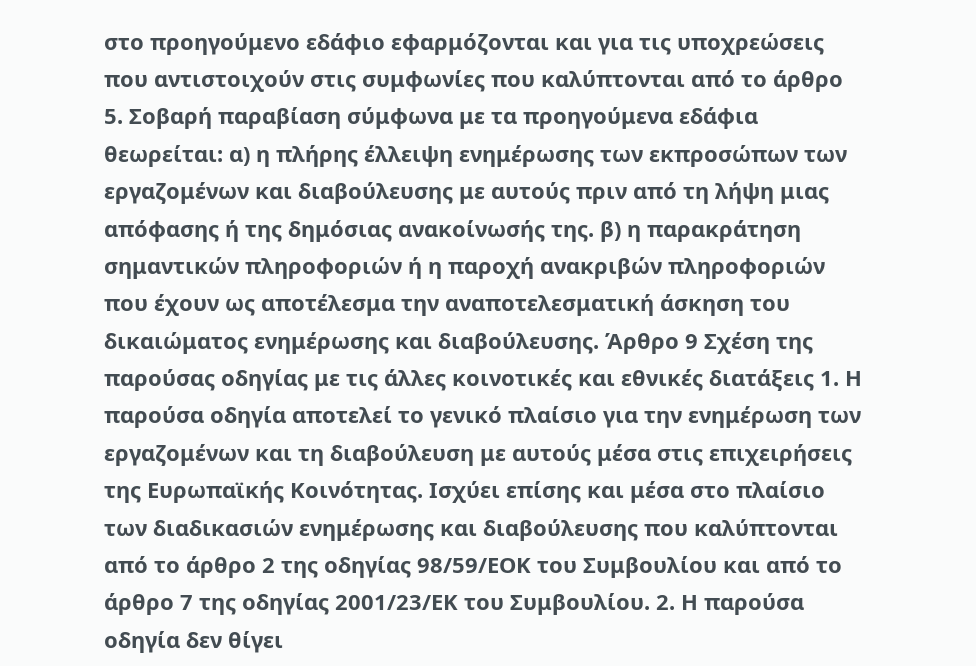στο προηγούμενο εδάφιο εφαρμόζονται και για τις υποχρεώσεις που αντιστοιχούν στις συμφωνίες που καλύπτονται από το άρθρο 5. Σοβαρή παραβίαση σύμφωνα με τα προηγούμενα εδάφια θεωρείται: α) η πλήρης έλλειψη ενημέρωσης των εκπροσώπων των εργαζομένων και διαβούλευσης με αυτούς πριν από τη λήψη μιας απόφασης ή της δημόσιας ανακοίνωσής της. β) η παρακράτηση σημαντικών πληροφοριών ή η παροχή ανακριβών πληροφοριών που έχουν ως αποτέλεσμα την αναποτελεσματική άσκηση του δικαιώματος ενημέρωσης και διαβούλευσης. Άρθρο 9 Σχέση της παρούσας οδηγίας με τις άλλες κοινοτικές και εθνικές διατάξεις 1. Η παρούσα οδηγία αποτελεί το γενικό πλαίσιο για την ενημέρωση των εργαζομένων και τη διαβούλευση με αυτούς μέσα στις επιχειρήσεις της Ευρωπαϊκής Κοινότητας. Ισχύει επίσης και μέσα στο πλαίσιο των διαδικασιών ενημέρωσης και διαβούλευσης που καλύπτονται από το άρθρο 2 της οδηγίας 98/59/ΕΟΚ του Συμβουλίου και από το άρθρο 7 της οδηγίας 2001/23/ΕΚ του Συμβουλίου. 2. Η παρούσα οδηγία δεν θίγει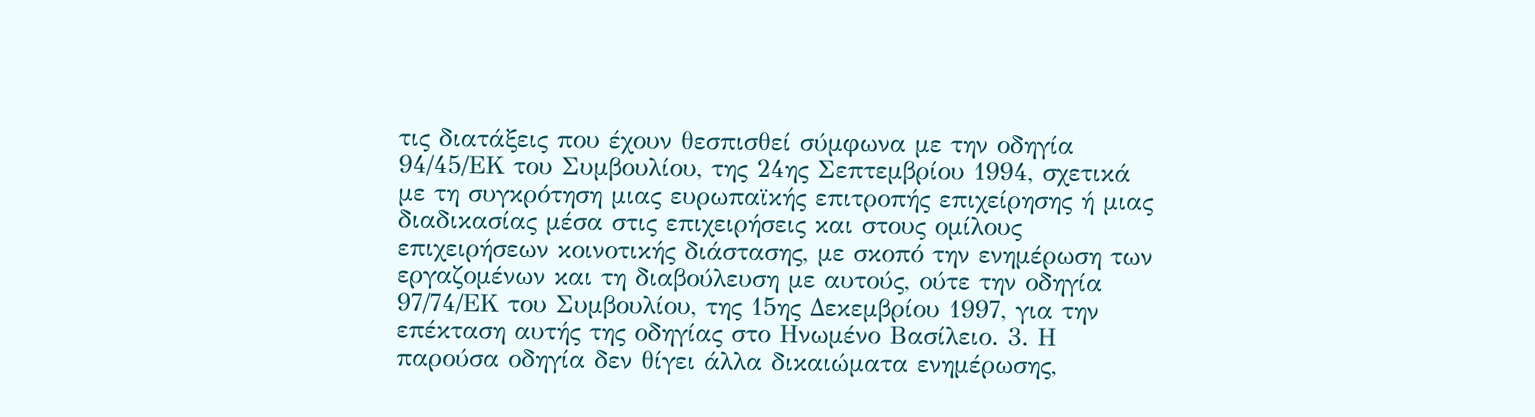τις διατάξεις που έχουν θεσπισθεί σύμφωνα με την οδηγία 94/45/ΕΚ του Συμβουλίου, της 24ης Σεπτεμβρίου 1994, σχετικά με τη συγκρότηση μιας ευρωπαϊκής επιτροπής επιχείρησης ή μιας διαδικασίας μέσα στις επιχειρήσεις και στους ομίλους επιχειρήσεων κοινοτικής διάστασης, με σκοπό την ενημέρωση των εργαζομένων και τη διαβούλευση με αυτούς, ούτε την οδηγία 97/74/ΕΚ του Συμβουλίου, της 15ης Δεκεμβρίου 1997, για την επέκταση αυτής της οδηγίας στο Ηνωμένο Βασίλειο. 3. Η παρούσα οδηγία δεν θίγει άλλα δικαιώματα ενημέρωσης,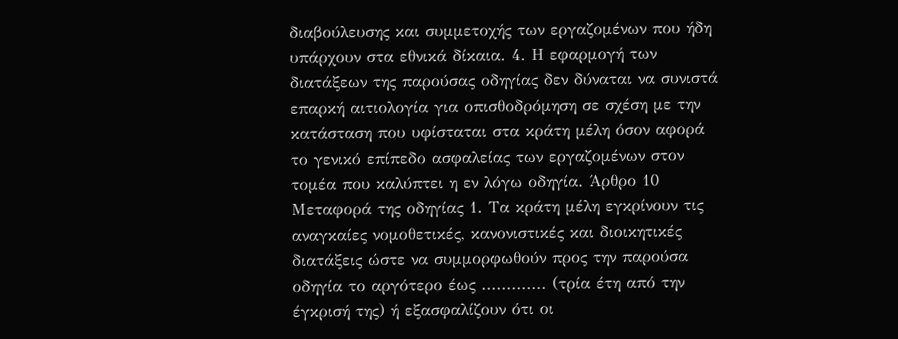διαβούλευσης και συμμετοχής των εργαζομένων που ήδη υπάρχουν στα εθνικά δίκαια. 4. Η εφαρμογή των διατάξεων της παρούσας οδηγίας δεν δύναται να συνιστά επαρκή αιτιολογία για οπισθοδρόμηση σε σχέση με την κατάσταση που υφίσταται στα κράτη μέλη όσον αφορά το γενικό επίπεδο ασφαλείας των εργαζομένων στον τομέα που καλύπτει η εν λόγω οδηγία. Άρθρο 10 Μεταφορά της οδηγίας 1. Τα κράτη μέλη εγκρίνουν τις αναγκαίες νομοθετικές, κανονιστικές και διοικητικές διατάξεις ώστε να συμμορφωθούν προς την παρούσα οδηγία το αργότερο έως ............. (τρία έτη από την έγκρισή της) ή εξασφαλίζουν ότι οι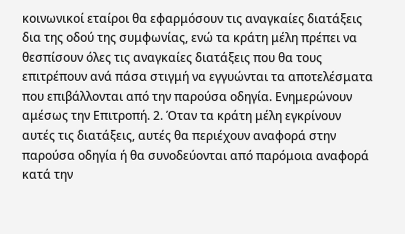κοινωνικοί εταίροι θα εφαρμόσουν τις αναγκαίες διατάξεις δια της οδού της συμφωνίας, ενώ τα κράτη μέλη πρέπει να θεσπίσουν όλες τις αναγκαίες διατάξεις που θα τους επιτρέπουν ανά πάσα στιγμή να εγγυώνται τα αποτελέσματα που επιβάλλονται από την παρούσα οδηγία. Ενημερώνουν αμέσως την Επιτροπή. 2. Όταν τα κράτη μέλη εγκρίνουν αυτές τις διατάξεις, αυτές θα περιέχουν αναφορά στην παρούσα οδηγία ή θα συνοδεύονται από παρόμοια αναφορά κατά την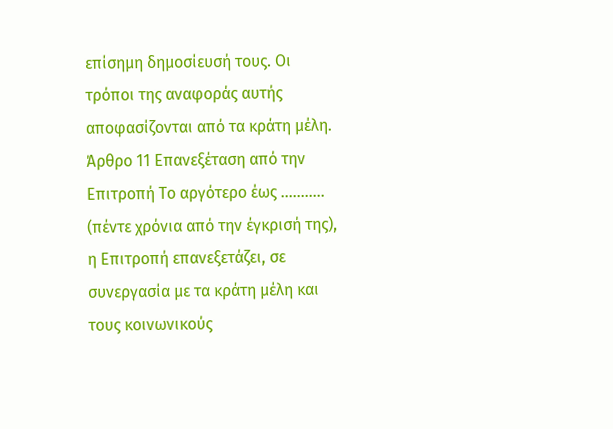επίσημη δημοσίευσή τους. Οι τρόποι της αναφοράς αυτής αποφασίζονται από τα κράτη μέλη. Άρθρο 11 Επανεξέταση από την Επιτροπή Το αργότερο έως ........... (πέντε χρόνια από την έγκρισή της), η Επιτροπή επανεξετάζει, σε συνεργασία με τα κράτη μέλη και τους κοινωνικούς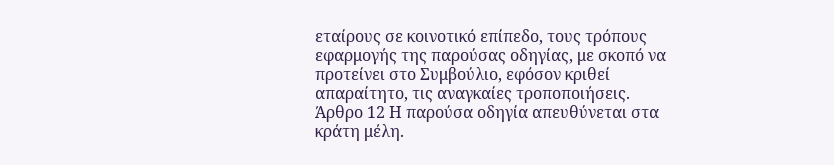εταίρους σε κοινοτικό επίπεδο, τους τρόπους εφαρμογής της παρούσας οδηγίας, με σκοπό να προτείνει στο Συμβούλιο, εφόσον κριθεί απαραίτητο, τις αναγκαίες τροποποιήσεις. Άρθρο 12 Η παρούσα οδηγία απευθύνεται στα κράτη μέλη.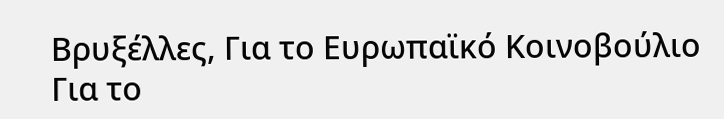Βρυξέλλες, Για το Ευρωπαϊκό Κοινοβούλιο Για το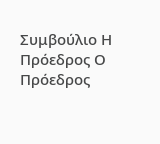Συμβούλιο Η Πρόεδρος Ο Πρόεδρος